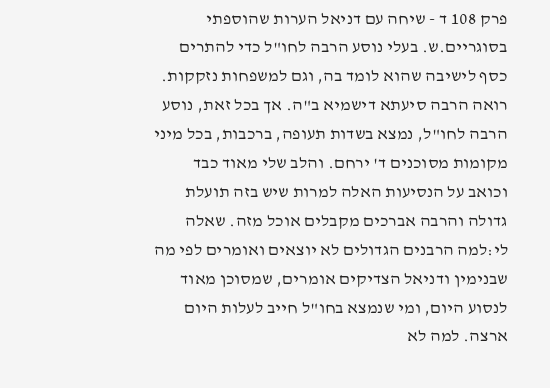פרק 108 ד - שיחה עם דניאל הערות שהוספתי בסוגריים.ש. בעלי נוסע הרבה לחו"ל כדי להתרים כסף לישיבה שהוא לומד בה, וגם למשפחות נזקקות. רואה הרבה סיעתא דישמיא ב"ה. אך בכל זאת, נוסע הרבה לחו"ל, נמצא בשדות תעופה, ברכבות, בכל מיני מקומות מסוכנים ד' ירחם. והלב שלי מאוד כבד וכואב על הנסיעות האלה למרות שיש בזה תועלת גדולה והרבה אברכים מקבלים אוכל מזה. שאלה לי:למה הרבנים הגדולים לא יוצאים ואומרים לפי מה שבנימין ודניאל הצדיקים אומרים, שמסוכן מאוד לנסוע היום, ומי שנמצא בחו"ל חייב לעלות היום ארצה. למה לא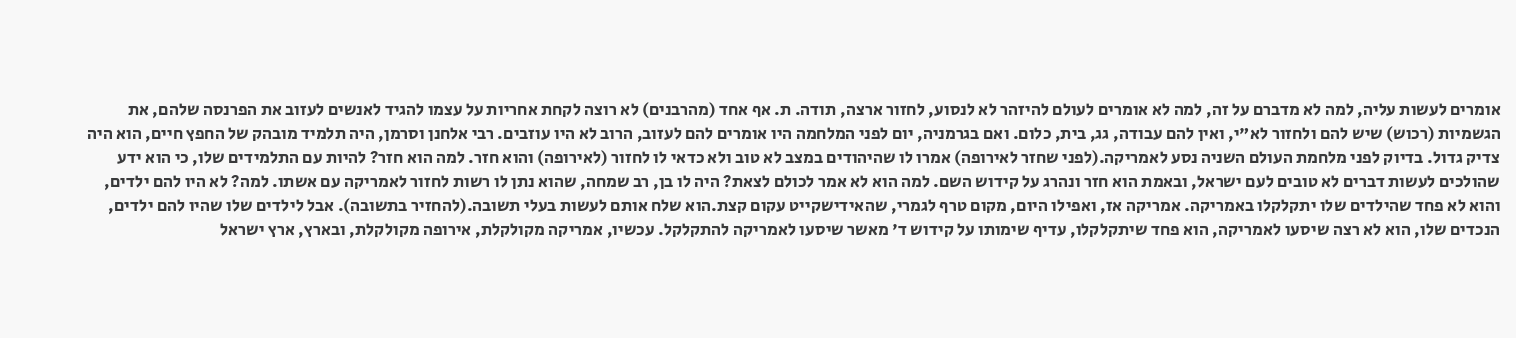אומרים לעשות עליה, למה לא מדברם על זה, למה לא אומרים לעולם להיזהר לא לנסוע, לחזור ארצה, תודה. ת. אף אחד (מהרבנים) לא רוצה לקחת אחריות על עצמו להגיד לאנשים לעזוב את הפרנסה שלהם, את הגשמיות (רכוש) שיש להם ולחזור לא"י, ואין להם עבודה, גג, בית, כלום. ואם בגרמניה, יום לפני המלחמה היו אומרים להם לעזוב, הרוב לא היו עוזבים. רבי אלחנן וסרמן, היה תלמיד מובהק של החפץ חיים, הוא היה צדיק גדול. בדיוק לפני מלחמת העולם השניה נסע לאמריקה.(לפני שחזר לאירופה) אמרו לו שהיהודים במצב לא טוב ולא כדאי לו לחזור (לאירופה) והוא חזר. למה הוא חזר? להיות עם התלמידים שלו, כי הוא ידע שהולכים לעשות דברים לא טובים לעם ישראל, ובאמת הוא חזר ונהרג על קידוש השם. למה הוא לא אמר לכולם לצאת? היה לו בן, רב שמחה, שהוא נתן לו רשות לחזור לאמריקה עם אשתו. למה? לא היו להם ילדים, והוא לא פחד שהילדים שלו יתקלקלו באמריקה. אמריקה אז, ואפילו היום, מקום טרף לגמרי, שהאידישקייט עקום קצת.הוא שלח אותם לעשות בעלי תשובה.(להחזיר בתשובה). אבל לילדים שלו שהיו להם ילדים, הנכדים שלו, הוא לא רצה שיסעו לאמריקה, הוא פחד שיתקלקלו, עדיף שימותו על קידוש ד' מאשר שיסעו לאמריקה להתקלקל. עכשיו, אמריקה מקולקלת, אירופה מקולקלת, ובארץ, ארץ ישראל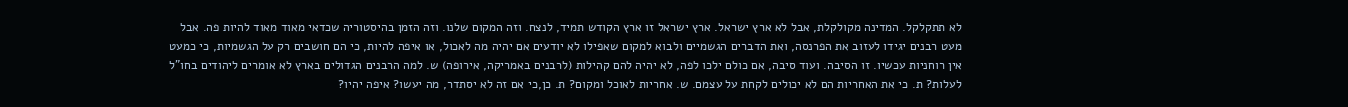לא תתקלקל. המדינה מקולקלת, אבל לא ארץ ישראל. ארץ ישראל זו ארץ הקודש תמיד, לנצח. וזה המקום שלנו. וזה הזמן בהיסטוריה שכדאי מאוד מאוד להיות פה. אבל מעט רבנים יגידו לעזוב את הפרנסה, ואת הדברים הגשמיים ולבוא למקום שאפילו לא יודעים אם יהיה מה לאכול, או איפה להיות, כי הם חושבים רק על הגשמיות, כי כמעט אין רוחניות עכשיו. זו הסיבה. ועוד סיבה, אם כולם ילכו לפה, לא יהיה להם קהילות (לרבנים באמריקה, אירופה) ש. למה הרבנים הגדולים בארץ לא אומרים ליהודים בחו"ל לעלות? ת. כי את האחריות הם לא יכולים לקחת על עצמם. ש. אחריות לאוכל ומקום? ת. כן,כי אם זה לא יסתדר, מה יעשו? איפה יהיו?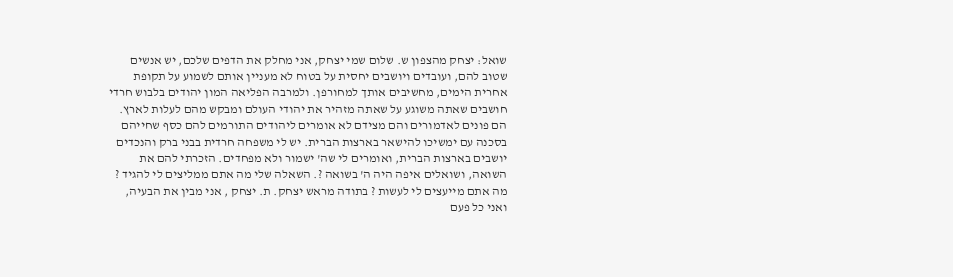שואל: יצחק מהצפון ש. שלום שמי יצחק, אני מחלק את הדפים שלכם, יש אנשים שטוב להם, ועובדים ויושבים יחסית על בטוח לא מעניין אותם לשמוע על תקופת אחרית הימים, מחשיבים אותך למחורפן. ולמרבה הפליאה המון יהודים בלבוש חרדי חושבים שאתה משוגע על שאתה מזהיר את יהודי העולם ומבקש מהם לעלות לארץ. הם פונים לאדמורים והם מצידם לא אומרים ליהודים התורמים להם כסף שחייהם בסכנה עם ימשיכו להישאר בארצות הברית. יש לי משפחה חרדית בבני ברק והנכדים יושבים בארצות הברית, ואומרים לי שה' ישמור ולא מפחדים. הזכרתי להם את השואה, ושואלים איפה היה ה' בשואה ?. השאלה שלי מה אתם ממליצים לי להגיד ? מה אתם מייעצים לי לעשות ? בתודה מראש יצחק. ת. יצחק , אני מבין את הבעיה, ואני כל פעם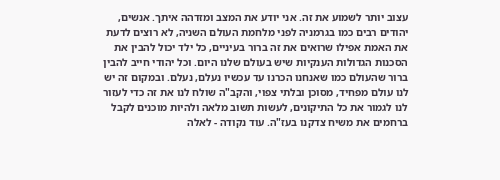עצוב יותר לשמוע את זה. אני יודע את המצב ומזדהה איתך. אנשים, יהודים רבים כמו בגרמניה לפני מלחמת העולם השניה, לא רוצים לדעת את האמת אפילו שרואים את זה ברור בעיניים, כל ילד יכול להבין את הסכנות הגדולות הענקיות שיש בעולם שלנו היום. וכל יהודי חייב להבין ברור שהעולם כמו שאנחנו הכרנו עד עכשיו נעלם, נעלם. ובמקום זה יש לנו עולם מפחיד, מסוכן ובלתי צפוי, והקב"ה שולח לנו את זה כדי לעזור לנו לגמור את כל התיקונים, לעשות תשוב מלאה ולהיות מוכנים לקבל ברחמים את משיח צדקנו בעז"ה. עוד נקודה - לאלה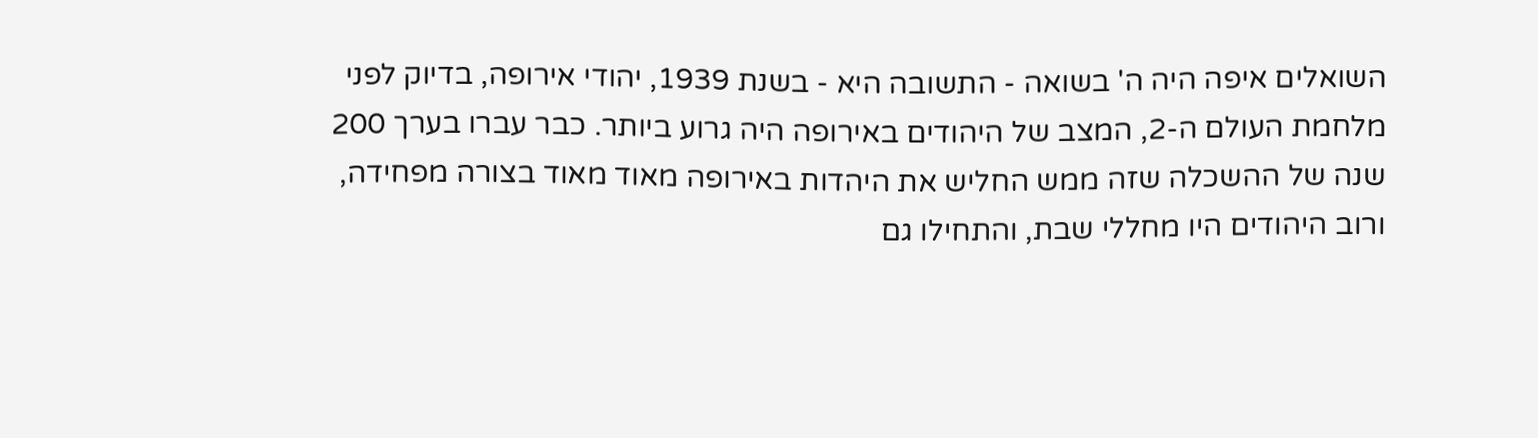השואלים איפה היה ה' בשואה - התשובה היא - בשנת 1939, יהודי אירופה, בדיוק לפני מלחמת העולם ה-2, המצב של היהודים באירופה היה גרוע ביותר. כבר עברו בערך 200 שנה של ההשכלה שזה ממש החליש את היהדות באירופה מאוד מאוד בצורה מפחידה, ורוב היהודים היו מחללי שבת, והתחילו גם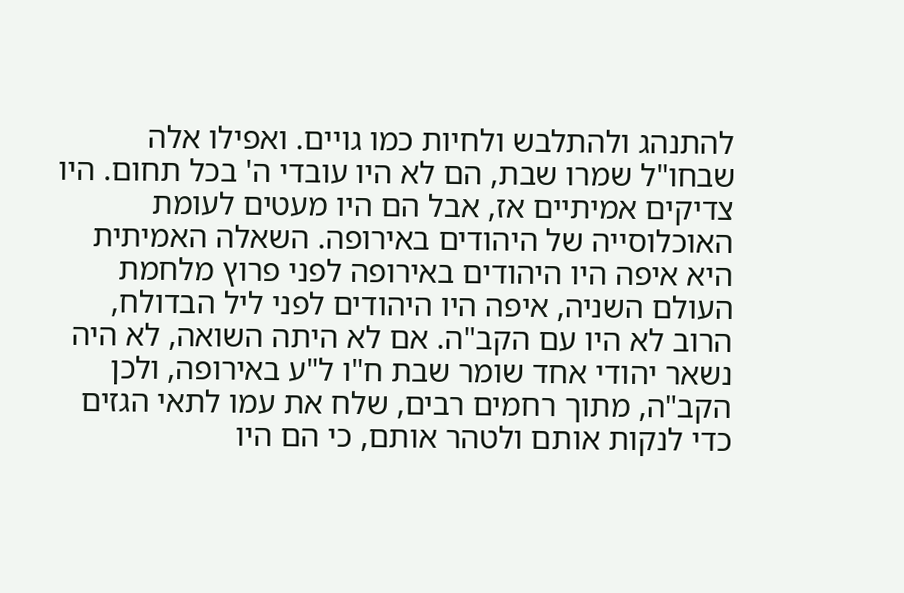להתנהג ולהתלבש ולחיות כמו גויים. ואפילו אלה שבחו"ל שמרו שבת, הם לא היו עובדי ה' בכל תחום. היו צדיקים אמיתיים אז, אבל הם היו מעטים לעומת האוכלוסייה של היהודים באירופה. השאלה האמיתית היא איפה היו היהודים באירופה לפני פרוץ מלחמת העולם השניה, איפה היו היהודים לפני ליל הבדולח, הרוב לא היו עם הקב"ה. אם לא היתה השואה, לא היה נשאר יהודי אחד שומר שבת ח"ו ל"ע באירופה, ולכן הקב"ה, מתוך רחמים רבים, שלח את עמו לתאי הגזים כדי לנקות אותם ולטהר אותם, כי הם היו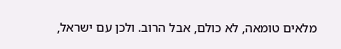מלאים טומאה, לא כולם, אבל הרוב. ולכן עם ישראל,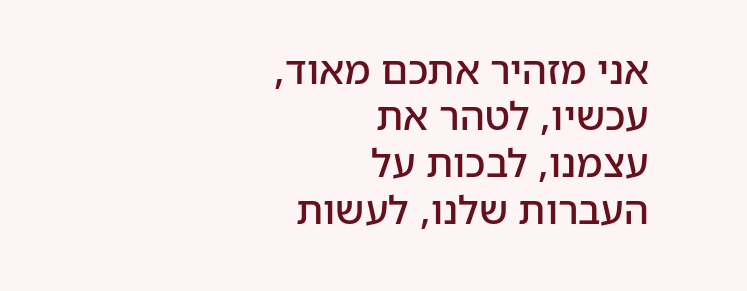אני מזהיר אתכם מאוד, עכשיו, לטהר את עצמנו, לבכות על העברות שלנו, לעשות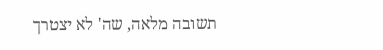תשובה מלאה, שה' לא יצטרך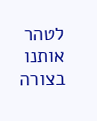לטהר אותנו בצורה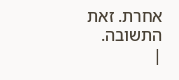אחרת. זאת התשובה.
|